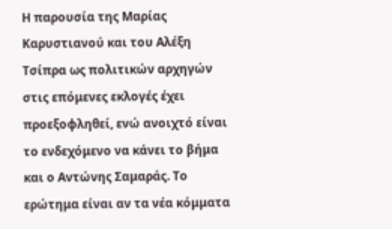Η παρουσία της Μαρίας Καρυστιανού και του Αλέξη Τσίπρα ως πολιτικών αρχηγών στις επόμενες εκλογές έχει προεξοφληθεί, ενώ ανοιχτό είναι το ενδεχόμενο να κάνει το βήμα και ο Αντώνης Σαμαράς. Το ερώτημα είναι αν τα νέα κόμματα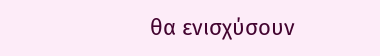θα ενισχύσουν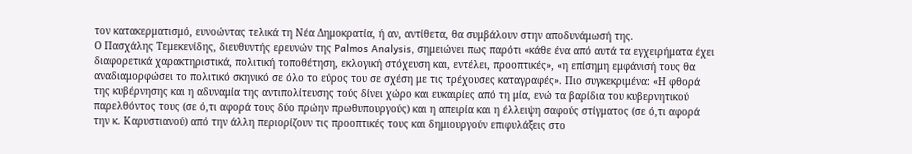τον κατακερματισμό, ευνοώντας τελικά τη Νέα Δημοκρατία, ή αν, αντίθετα, θα συμβάλουν στην αποδυνάμωσή της.
Ο Πασχάλης Τεμεκενίδης, διευθυντής ερευνών της Palmos Analysis, σημειώνει πως παρότι «κάθε ένα από αυτά τα εγχειρήματα έχει διαφορετικά χαρακτηριστικά, πολιτική τοποθέτηση, εκλογική στόχευση και, εντέλει, προοπτικές», «η επίσημη εμφάνισή τους θα αναδιαμορφώσει το πολιτικό σκηνικό σε όλο το εύρος του σε σχέση με τις τρέχουσες καταγραφές». Πιο συγκεκριμένα: «Η φθορά της κυβέρνησης και η αδυναμία της αντιπολίτευσης τούς δίνει χώρο και ευκαιρίες από τη μία, ενώ τα βαρίδια του κυβερνητικού παρελθόντος τους (σε ό,τι αφορά τους δύο πρώην πρωθυπουργούς) και η απειρία και η έλλειψη σαφούς στίγματος (σε ό,τι αφορά την κ. Καρυστιανού) από την άλλη περιορίζουν τις προοπτικές τους και δημιουργούν επιφυλάξεις στο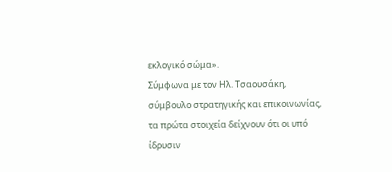εκλογικό σώμα».
Σύμφωνα με τον Ηλ. Τσαουσάκη, σύμβουλο στρατηγικής και επικοινωνίας, τα πρώτα στοιχεία δείχνουν ότι οι υπό ίδρυσιν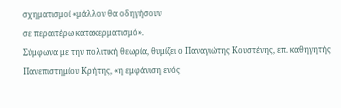σχηματισμοί «μάλλον θα οδηγήσουν
σε περαιτέρω κατακερματισμό».
Σύμφωνα με την πολιτική θεωρία, θυμίζει ο Παναγιώτης Κουστένης, επ. καθηγητής Πανεπιστημίου Κρήτης, «η εμφάνιση ενός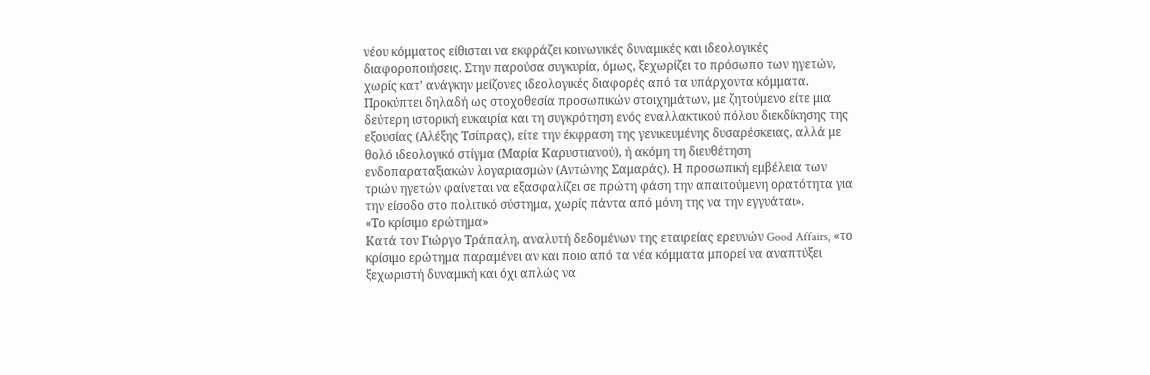νέου κόμματος είθισται να εκφράζει κοινωνικές δυναμικές και ιδεολογικές διαφοροποιήσεις. Στην παρούσα συγκυρία, όμως, ξεχωρίζει το πρόσωπο των ηγετών, χωρίς κατ’ ανάγκην μείζονες ιδεολογικές διαφορές από τα υπάρχοντα κόμματα. Προκύπτει δηλαδή ως στοχοθεσία προσωπικών στοιχημάτων, με ζητούμενο είτε μια δεύτερη ιστορική ευκαιρία και τη συγκρότηση ενός εναλλακτικού πόλου διεκδίκησης της εξουσίας (Αλέξης Τσίπρας), είτε την έκφραση της γενικευμένης δυσαρέσκειας, αλλά με θολό ιδεολογικό στίγμα (Μαρία Καρυστιανού), ή ακόμη τη διευθέτηση ενδοπαραταξιακών λογαριασμών (Αντώνης Σαμαράς). Η προσωπική εμβέλεια των τριών ηγετών φαίνεται να εξασφαλίζει σε πρώτη φάση την απαιτούμενη ορατότητα για την είσοδο στο πολιτικό σύστημα, χωρίς πάντα από μόνη της να την εγγυάται».
«Το κρίσιμο ερώτημα»
Κατά τον Γιώργο Τράπαλη, αναλυτή δεδομένων της εταιρείας ερευνών Good Affairs, «το κρίσιμο ερώτημα παραμένει αν και ποιο από τα νέα κόμματα μπορεί να αναπτύξει ξεχωριστή δυναμική και όχι απλώς να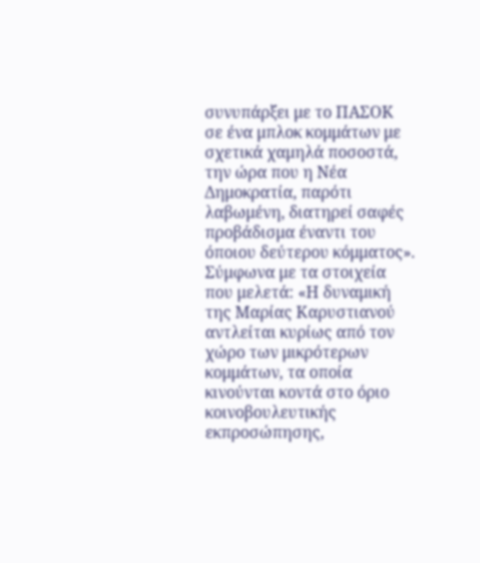συνυπάρξει με το ΠΑΣΟΚ σε ένα μπλοκ κομμάτων με σχετικά χαμηλά ποσοστά, την ώρα που η Νέα Δημοκρατία, παρότι λαβωμένη, διατηρεί σαφές προβάδισμα έναντι του όποιου δεύτερου κόμματος». Σύμφωνα με τα στοιχεία που μελετά: «Η δυναμική της Μαρίας Καρυστιανού αντλείται κυρίως από τον χώρο των μικρότερων κομμάτων, τα οποία κινούνται κοντά στο όριο κοινοβουλευτικής εκπροσώπησης,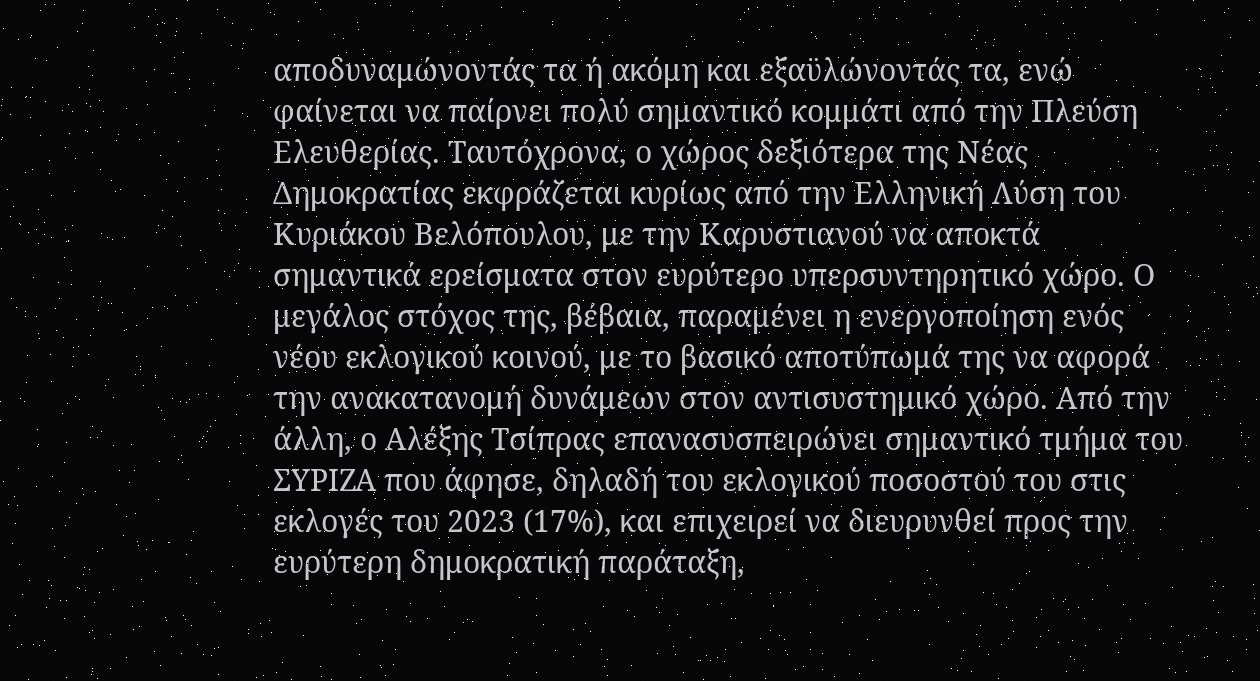αποδυναμώνοντάς τα ή ακόμη και εξαϋλώνοντάς τα, ενώ φαίνεται να παίρνει πολύ σημαντικό κομμάτι από την Πλεύση Ελευθερίας. Ταυτόχρονα, ο χώρος δεξιότερα της Νέας Δημοκρατίας εκφράζεται κυρίως από την Ελληνική Λύση του Κυριάκου Βελόπουλου, με την Καρυστιανού να αποκτά σημαντικά ερείσματα στον ευρύτερο υπερσυντηρητικό χώρο. Ο μεγάλος στόχος της, βέβαια, παραμένει η ενεργοποίηση ενός νέου εκλογικού κοινού, με το βασικό αποτύπωμά της να αφορά την ανακατανομή δυνάμεων στον αντισυστημικό χώρο. Από την άλλη, ο Αλέξης Τσίπρας επανασυσπειρώνει σημαντικό τμήμα του ΣΥΡΙΖΑ που άφησε, δηλαδή του εκλογικού ποσοστού του στις εκλογές του 2023 (17%), και επιχειρεί να διευρυνθεί προς την ευρύτερη δημοκρατική παράταξη,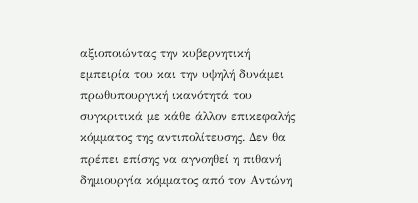αξιοποιώντας την κυβερνητική εμπειρία του και την υψηλή δυνάμει πρωθυπουργική ικανότητά του συγκριτικά με κάθε άλλον επικεφαλής κόμματος της αντιπολίτευσης. Δεν θα πρέπει επίσης να αγνοηθεί η πιθανή δημιουργία κόμματος από τον Αντώνη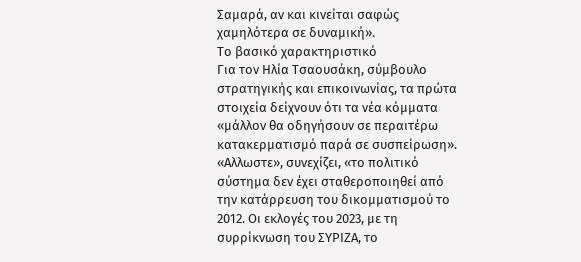Σαμαρά, αν και κινείται σαφώς χαμηλότερα σε δυναμική».
Το βασικό χαρακτηριστικό
Για τον Ηλία Τσαουσάκη, σύμβουλο στρατηγικής και επικοινωνίας, τα πρώτα στοιχεία δείχνουν ότι τα νέα κόμματα «μάλλον θα οδηγήσουν σε περαιτέρω κατακερματισμό παρά σε συσπείρωση». «Αλλωστε», συνεχίζει, «το πολιτικό σύστημα δεν έχει σταθεροποιηθεί από την κατάρρευση του δικομματισμού το 2012. Οι εκλογές του 2023, με τη συρρίκνωση του ΣΥΡΙΖΑ, το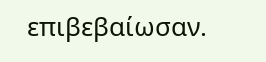επιβεβαίωσαν.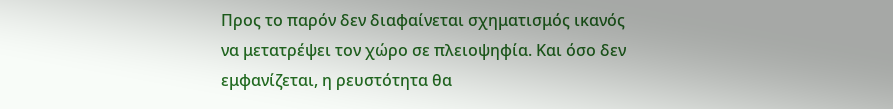Προς το παρόν δεν διαφαίνεται σχηματισμός ικανός να μετατρέψει τον χώρο σε πλειοψηφία. Και όσο δεν εμφανίζεται, η ρευστότητα θα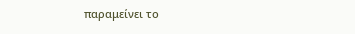παραμείνει το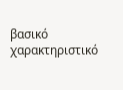βασικό χαρακτηριστικό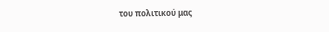του πολιτικού μας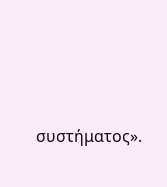συστήματος».